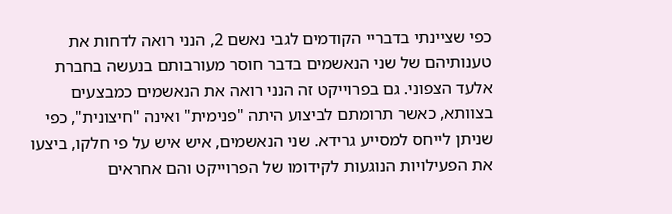כפי שציינתי בדבריי הקודמים לגבי נאשם 2, הנני רואה לדחות את טענותיהם של שני הנאשמים בדבר חוסר מעורבותם בנעשה בחברת אלעד הצפוני. גם בפרוייקט זה הנני רואה את הנאשמים כמבצעים בצוותא, כאשר תרומתם לביצוע היתה "פנימית" ואינה "חיצונית", כפי שניתן לייחס למסייע גרידא. שני הנאשמים, איש איש על פי חלקו, ביצעו את הפעילויות הנוגעות לקידומו של הפרוייקט והם אחראים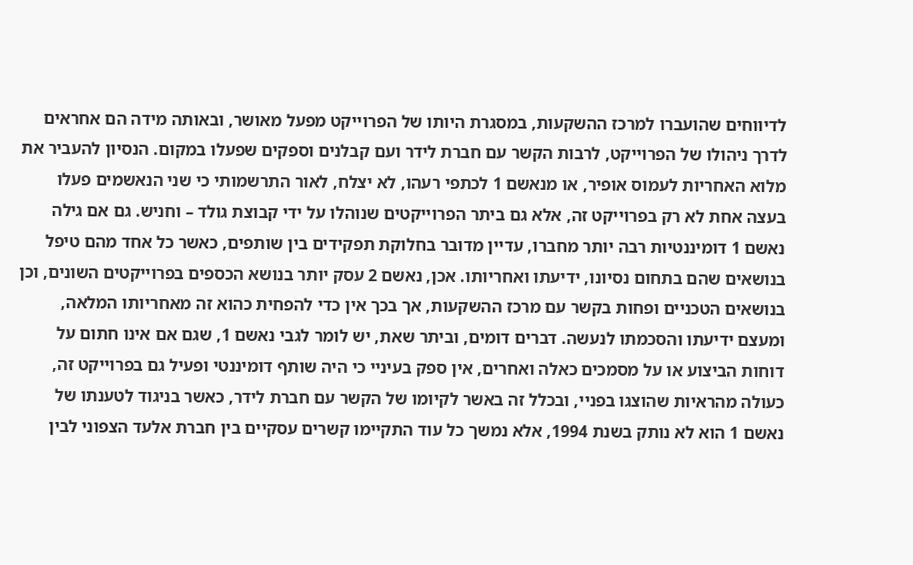לדיווחים שהועברו למרכז ההשקעות, במסגרת היותו של הפרוייקט מפעל מאושר, ובאותה מידה הם אחראים לדרך ניהולו של הפרוייקט, לרבות הקשר עם חברת לידר ועם קבלנים וספקים שפעלו במקום. הנסיון להעביר את מלוא האחריות לעמוס אופיר, או מנאשם 1 לכתפי רעהו, לא יצלח, לאור התרשמותי כי שני הנאשמים פעלו בעצה אחת לא רק בפרוייקט זה, אלא גם ביתר הפרוייקטים שנוהלו על ידי קבוצת גולד – וחניש. גם אם גילה נאשם 1 דומיננטיות רבה יותר מחברו, עדיין מדובר בחלוקת תפקידים בין שותפים, כאשר כל אחד מהם טיפל בנושאים שהם בתחום נסיונו, ידיעתו ואחריותו. אכן, נאשם 2 עסק יותר בנושא הכספים בפרוייקטים השונים, וכן בנושאים הטכניים ופחות בקשר עם מרכז ההשקעות, אך בכך אין כדי להפחית כהוא זה מאחריותו המלאה, ומעצם ידיעתו והסכמתו לנעשה. דברים דומים, וביתר שאת, יש לומר לגבי נאשם 1, שגם אם אינו חתום על דוחות הביצוע או על מסמכים כאלה ואחרים, אין ספק בעיניי כי היה שותף דומיננטי ופעיל גם בפרוייקט זה, כעולה מהראיות שהוצגו בפניי, ובכלל זה באשר לקיומו של הקשר עם חברת לידר, כאשר בניגוד לטענתו של נאשם 1 הוא לא נותק בשנת 1994, אלא נמשך כל עוד התקיימו קשרים עסקיים בין חברת אלעד הצפוני לבין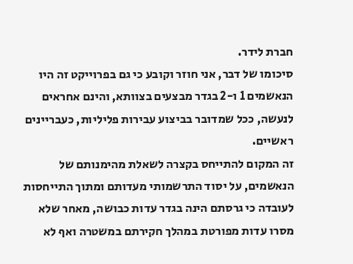חברת לידר.
סיכומו של דבר, אני חוזר וקובע כי גם בפרוייקט זה היו הנאשמים 1 ו-2 בגדר מבצעים בצוותא, והינם אחראים לנעשה, ככל שמדובר בביצוע עבירות פליליות, כעבריינים ראשיים.
זה המקום להתייחס בקצרה לשאלת מהימנותם של הנאשמים, על יסוד התרשמותי מעדותם ומתוך התייחסות לעובדה כי גרסתם הינה בגדר עדות כבושה, מאחר שלא מסרו עדות מפורטת במהלך חקירתם במשטרה ואף לא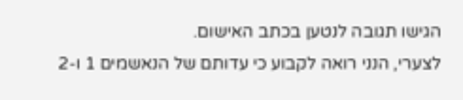הגישו תגובה לנטען בכתב האישום.
לצערי, הנני רואה לקבוע כי עדותם של הנאשמים 1 ו-2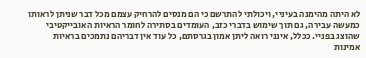לא היתה מהימנה בעיניי, ויכולתי להתרשם כי הם מנסים להרחיק עצמם מכל דבר שניתן לראותו כמעשה עבירה, גם תוך שימוש בדברי כזב, העומדים בסתירה לחומר הראיות האובייקטיבי שהוצג בפניי. ככלל, אינני רואה ליתן אמון בגרסתם, כל עוד אין דבריהם נתמכים בראיות אמינות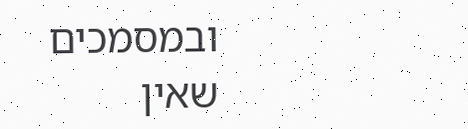ובמסמכים שאין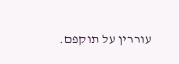עוררין על תוקפם.